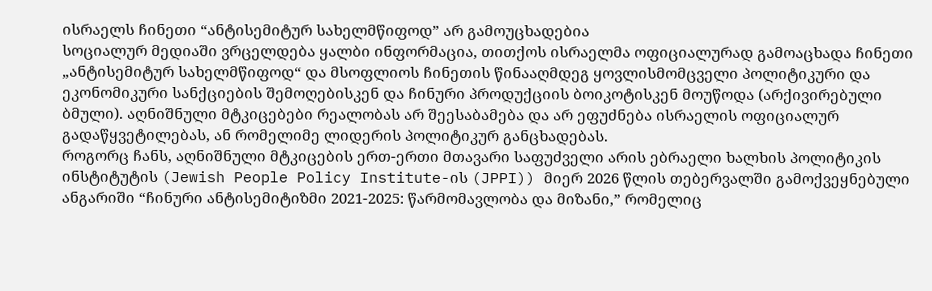ისრაელს ჩინეთი “ანტისემიტურ სახელმწიფოდ” არ გამოუცხადებია
სოციალურ მედიაში ვრცელდება ყალბი ინფორმაცია, თითქოს ისრაელმა ოფიციალურად გამოაცხადა ჩინეთი „ანტისემიტურ სახელმწიფოდ“ და მსოფლიოს ჩინეთის წინააღმდეგ ყოვლისმომცველი პოლიტიკური და ეკონომიკური სანქციების შემოღებისკენ და ჩინური პროდუქციის ბოიკოტისკენ მოუწოდა (არქივირებული ბმული). აღნიშნული მტკიცებები რეალობას არ შეესაბამება და არ ეფუძნება ისრაელის ოფიციალურ გადაწყვეტილებას, ან რომელიმე ლიდერის პოლიტიკურ განცხადებას.
როგორც ჩანს, აღნიშნული მტკიცების ერთ-ერთი მთავარი საფუძველი არის ებრაელი ხალხის პოლიტიკის ინსტიტუტის (Jewish People Policy Institute-ის (JPPI)) მიერ 2026 წლის თებერვალში გამოქვეყნებული ანგარიში “ჩინური ანტისემიტიზმი 2021-2025: წარმომავლობა და მიზანი,” რომელიც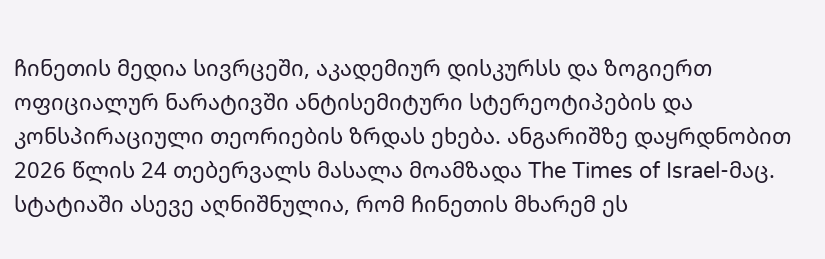ჩინეთის მედია სივრცეში, აკადემიურ დისკურსს და ზოგიერთ ოფიციალურ ნარატივში ანტისემიტური სტერეოტიპების და კონსპირაციული თეორიების ზრდას ეხება. ანგარიშზე დაყრდნობით 2026 წლის 24 თებერვალს მასალა მოამზადა The Times of Israel-მაც. სტატიაში ასევე აღნიშნულია, რომ ჩინეთის მხარემ ეს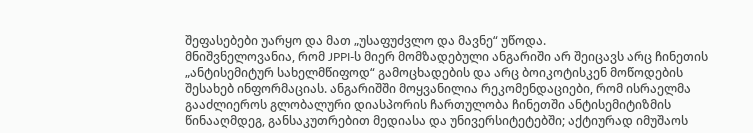შეფასებები უარყო და მათ „უსაფუძვლო და მავნე“ უწოდა.
მნიშვნელოვანია, რომ JPPI-ს მიერ მომზადებული ანგარიში არ შეიცავს არც ჩინეთის „ანტისემიტურ სახელმწიფოდ“ გამოცხადების და არც ბოიკოტისკენ მოწოდების შესახებ ინფორმაციას. ანგარიშში მოყვანილია რეკომენდაციები, რომ ისრაელმა გააძლიეროს გლობალური დიასპორის ჩართულობა ჩინეთში ანტისემიტიზმის წინააღმდეგ, განსაკუთრებით მედიასა და უნივერსიტეტებში; აქტიურად იმუშაოს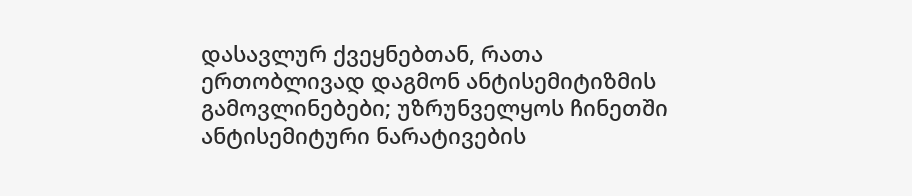დასავლურ ქვეყნებთან, რათა ერთობლივად დაგმონ ანტისემიტიზმის გამოვლინებები; უზრუნველყოს ჩინეთში ანტისემიტური ნარატივების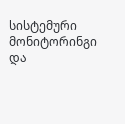სისტემური მონიტორინგი და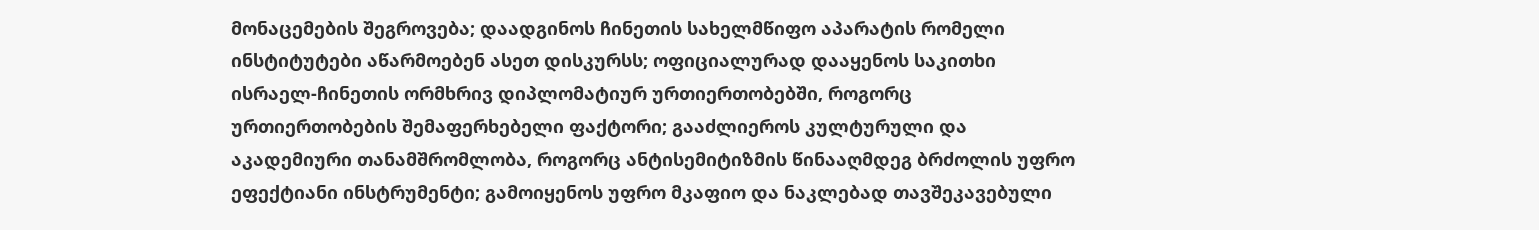მონაცემების შეგროვება; დაადგინოს ჩინეთის სახელმწიფო აპარატის რომელი ინსტიტუტები აწარმოებენ ასეთ დისკურსს; ოფიციალურად დააყენოს საკითხი ისრაელ-ჩინეთის ორმხრივ დიპლომატიურ ურთიერთობებში, როგორც ურთიერთობების შემაფერხებელი ფაქტორი; გააძლიეროს კულტურული და აკადემიური თანამშრომლობა, როგორც ანტისემიტიზმის წინააღმდეგ ბრძოლის უფრო ეფექტიანი ინსტრუმენტი; გამოიყენოს უფრო მკაფიო და ნაკლებად თავშეკავებული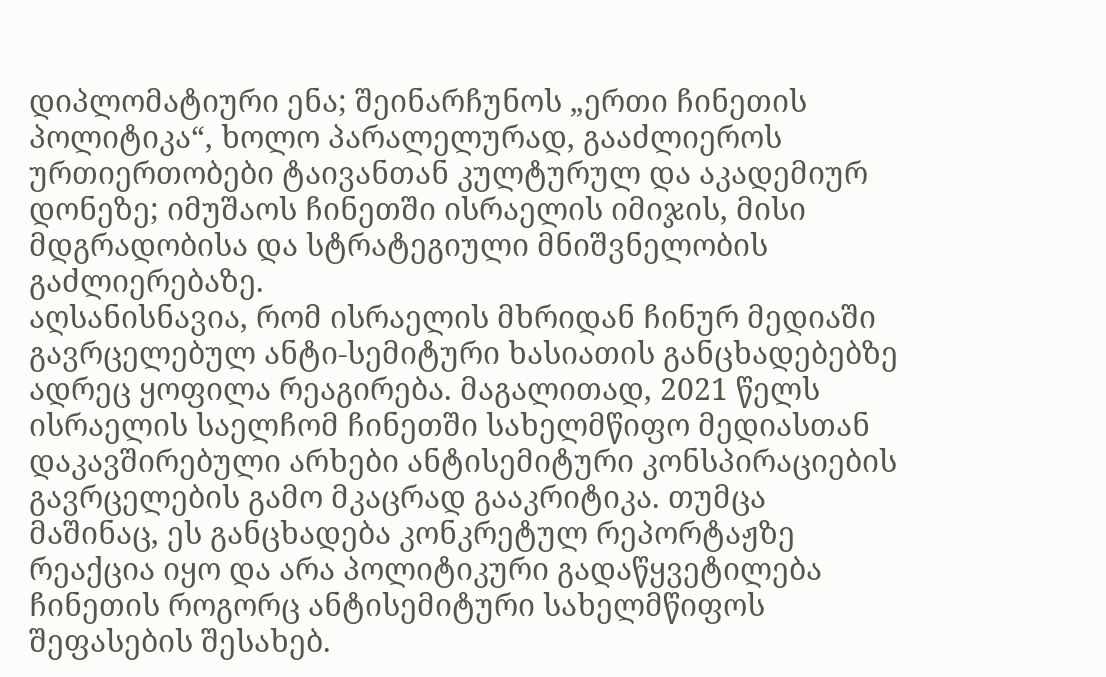დიპლომატიური ენა; შეინარჩუნოს „ერთი ჩინეთის პოლიტიკა“, ხოლო პარალელურად, გააძლიეროს ურთიერთობები ტაივანთან კულტურულ და აკადემიურ დონეზე; იმუშაოს ჩინეთში ისრაელის იმიჯის, მისი მდგრადობისა და სტრატეგიული მნიშვნელობის გაძლიერებაზე.
აღსანისნავია, რომ ისრაელის მხრიდან ჩინურ მედიაში გავრცელებულ ანტი-სემიტური ხასიათის განცხადებებზე ადრეც ყოფილა რეაგირება. მაგალითად, 2021 წელს ისრაელის საელჩომ ჩინეთში სახელმწიფო მედიასთან დაკავშირებული არხები ანტისემიტური კონსპირაციების გავრცელების გამო მკაცრად გააკრიტიკა. თუმცა მაშინაც, ეს განცხადება კონკრეტულ რეპორტაჟზე რეაქცია იყო და არა პოლიტიკური გადაწყვეტილება ჩინეთის როგორც ანტისემიტური სახელმწიფოს შეფასების შესახებ.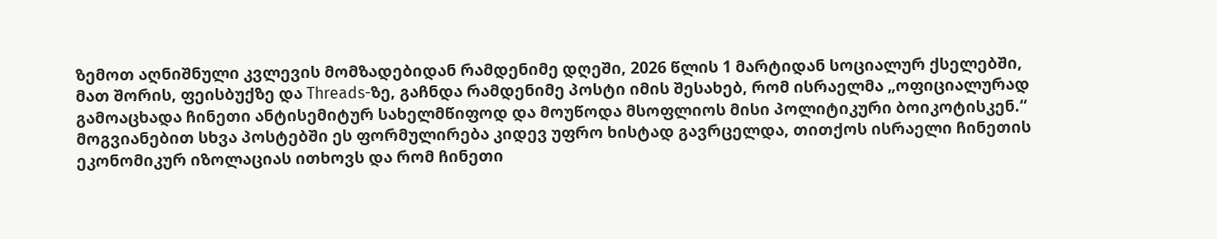ზემოთ აღნიშნული კვლევის მომზადებიდან რამდენიმე დღეში, 2026 წლის 1 მარტიდან სოციალურ ქსელებში, მათ შორის, ფეისბუქზე და Threads-ზე, გაჩნდა რამდენიმე პოსტი იმის შესახებ, რომ ისრაელმა „ოფიციალურად გამოაცხადა ჩინეთი ანტისემიტურ სახელმწიფოდ და მოუწოდა მსოფლიოს მისი პოლიტიკური ბოიკოტისკენ.“ მოგვიანებით სხვა პოსტებში ეს ფორმულირება კიდევ უფრო ხისტად გავრცელდა, თითქოს ისრაელი ჩინეთის ეკონომიკურ იზოლაციას ითხოვს და რომ ჩინეთი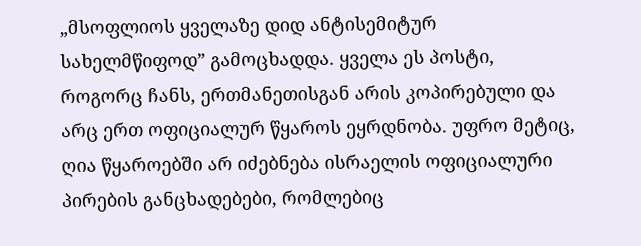„მსოფლიოს ყველაზე დიდ ანტისემიტურ სახელმწიფოდ” გამოცხადდა. ყველა ეს პოსტი, როგორც ჩანს, ერთმანეთისგან არის კოპირებული და არც ერთ ოფიციალურ წყაროს ეყრდნობა. უფრო მეტიც, ღია წყაროებში არ იძებნება ისრაელის ოფიციალური პირების განცხადებები, რომლებიც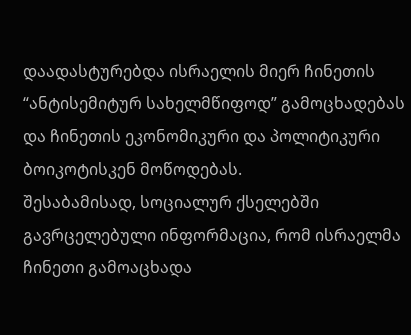დაადასტურებდა ისრაელის მიერ ჩინეთის “ანტისემიტურ სახელმწიფოდ” გამოცხადებას და ჩინეთის ეკონომიკური და პოლიტიკური ბოიკოტისკენ მოწოდებას.
შესაბამისად, სოციალურ ქსელებში გავრცელებული ინფორმაცია, რომ ისრაელმა ჩინეთი გამოაცხადა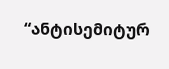“ანტისემიტურ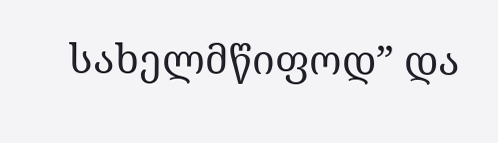სახელმწიფოდ” და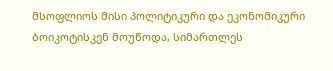მსოფლიოს მისი პოლიტიკური და ეკონომიკური ბოიკოტისკენ მოუწოდა, სიმართლეს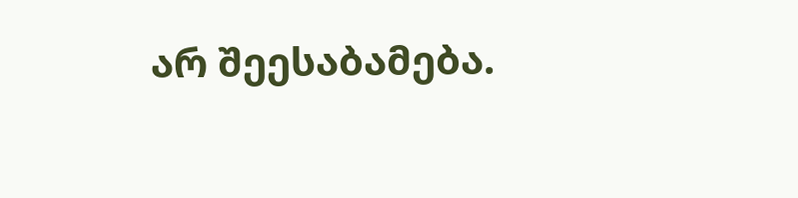არ შეესაბამება.